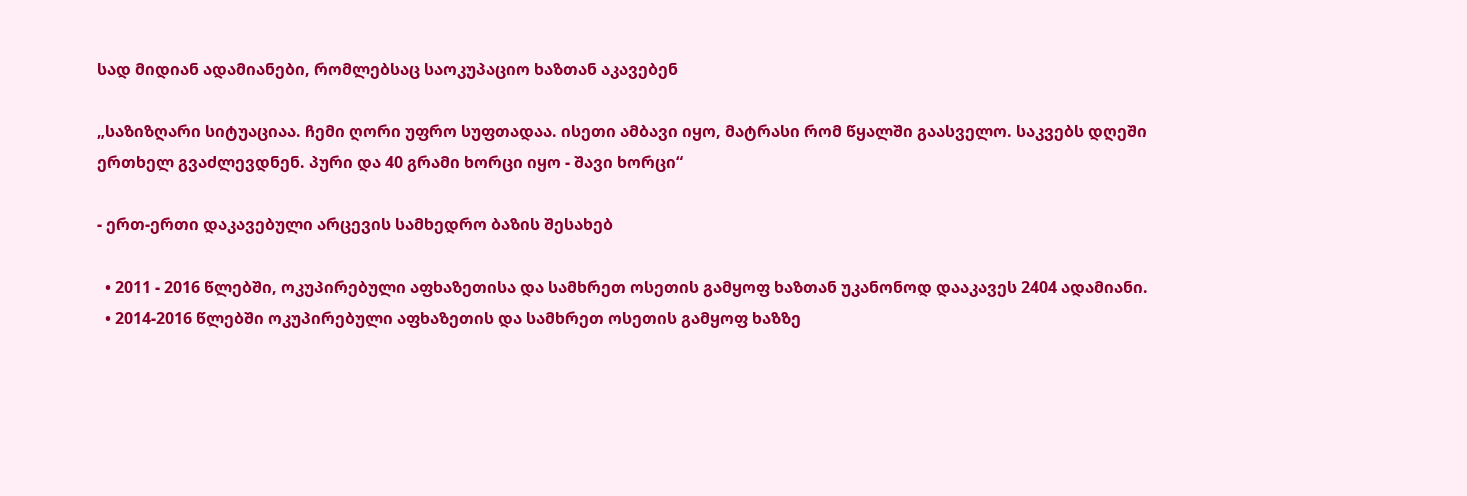სად მიდიან ადამიანები, რომლებსაც საოკუპაციო ხაზთან აკავებენ

„საზიზღარი სიტუაციაა. ჩემი ღორი უფრო სუფთადაა. ისეთი ამბავი იყო, მატრასი რომ წყალში გაასველო. საკვებს დღეში ერთხელ გვაძლევდნენ. პური და 40 გრამი ხორცი იყო - შავი ხორცი“

- ერთ-ერთი დაკავებული არცევის სამხედრო ბაზის შესახებ

  • 2011 - 2016 წლებში, ოკუპირებული აფხაზეთისა და სამხრეთ ოსეთის გამყოფ ხაზთან უკანონოდ დააკავეს 2404 ადამიანი.
  • 2014-2016 წლებში ოკუპირებული აფხაზეთის და სამხრეთ ოსეთის გამყოფ ხაზზე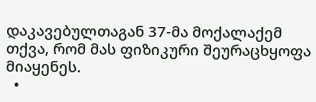დაკავებულთაგან 37-მა მოქალაქემ თქვა, რომ მას ფიზიკური შეურაცხყოფა მიაყენეს.
  •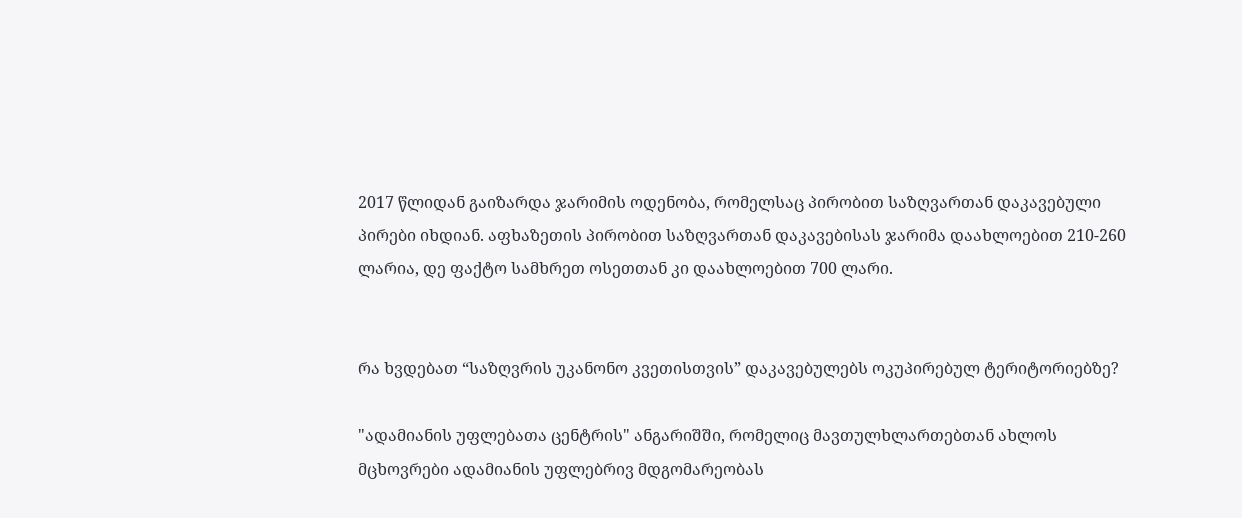2017 წლიდან გაიზარდა ჯარიმის ოდენობა, რომელსაც პირობით საზღვართან დაკავებული პირები იხდიან. აფხაზეთის პირობით საზღვართან დაკავებისას ჯარიმა დაახლოებით 210-260 ლარია, დე ფაქტო სამხრეთ ოსეთთან კი დაახლოებით 700 ლარი.


რა ხვდებათ “საზღვრის უკანონო კვეთისთვის” დაკავებულებს ოკუპირებულ ტერიტორიებზე?

"ადამიანის უფლებათა ცენტრის" ანგარიშში, რომელიც მავთულხლართებთან ახლოს მცხოვრები ადამიანის უფლებრივ მდგომარეობას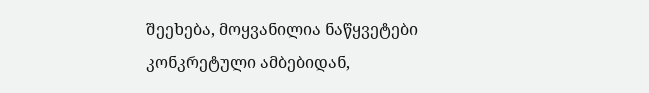შეეხება, მოყვანილია ნაწყვეტები კონკრეტული ამბებიდან,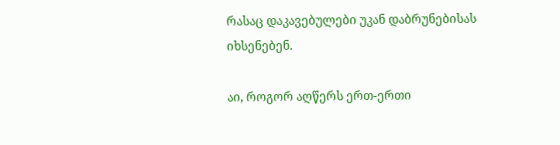რასაც დაკავებულები უკან დაბრუნებისას იხსენებენ.

აი, როგორ აღწერს ერთ-ერთი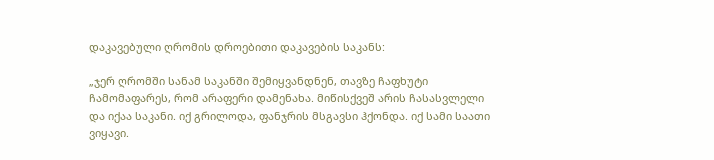დაკავებული ღრომის დროებითი დაკავების საკანს:

„ჯერ ღრომში სანამ საკანში შემიყვანდნენ, თავზე ჩაფხუტი ჩამომაფარეს, რომ არაფერი დამენახა. მიწისქვეშ არის ჩასასვლელი და იქაა საკანი. იქ გრილოდა, ფანჯრის მსგავსი ჰქონდა. იქ სამი საათი ვიყავი.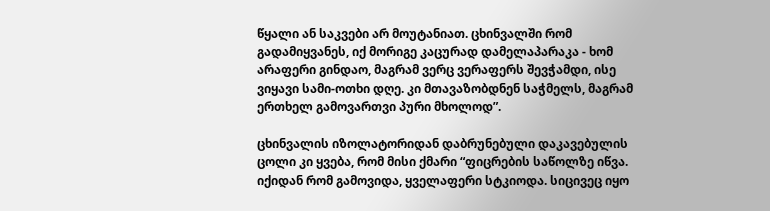წყალი ან საკვები არ მოუტანიათ. ცხინვალში რომ გადამიყვანეს, იქ მორიგე კაცურად დამელაპარაკა - ხომ არაფერი გინდაო, მაგრამ ვერც ვერაფერს შევჭამდი, ისე ვიყავი სამი-ოთხი დღე. კი მთავაზობდნენ საჭმელს, მაგრამ ერთხელ გამოვართვი პური მხოლოდ”.

ცხინვალის იზოლატორიდან დაბრუნებული დაკავებულის ცოლი კი ყვება, რომ მისი ქმარი “ფიცრების საწოლზე იწვა. იქიდან რომ გამოვიდა, ყველაფერი სტკიოდა. სიცივეც იყო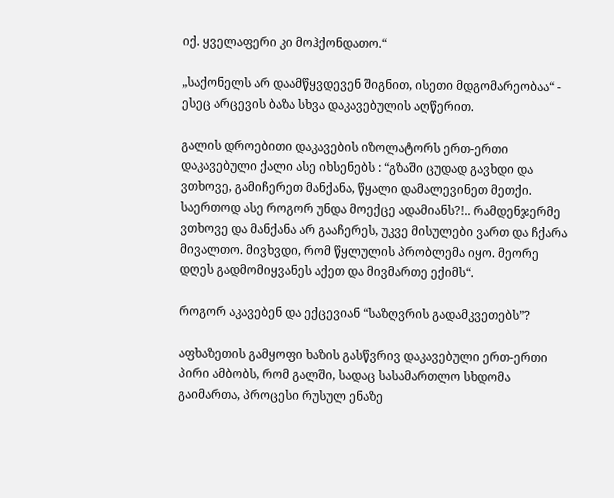იქ. ყველაფერი კი მოჰქონდათო.“

„საქონელს არ დაამწყვდევენ შიგნით, ისეთი მდგომარეობაა“ - ესეც არცევის ბაზა სხვა დაკავებულის აღწერით.

გალის დროებითი დაკავების იზოლატორს ერთ-ერთი დაკავებული ქალი ასე იხსენებს : “გზაში ცუდად გავხდი და ვთხოვე, გამიჩერეთ მანქანა, წყალი დამალევინეთ მეთქი. საერთოდ ასე როგორ უნდა მოექცე ადამიანს?!.. რამდენჯერმე ვთხოვე და მანქანა არ გააჩერეს, უკვე მისულები ვართ და ჩქარა მივალთო. მივხვდი, რომ წყლულის პრობლემა იყო. მეორე დღეს გადმომიყვანეს აქეთ და მივმართე ექიმს“.

როგორ აკავებენ და ექცევიან “საზღვრის გადამკვეთებს”?

აფხაზეთის გამყოფი ხაზის გასწვრივ დაკავებული ერთ-ერთი პირი ამბობს, რომ გალში, სადაც სასამართლო სხდომა გაიმართა, პროცესი რუსულ ენაზე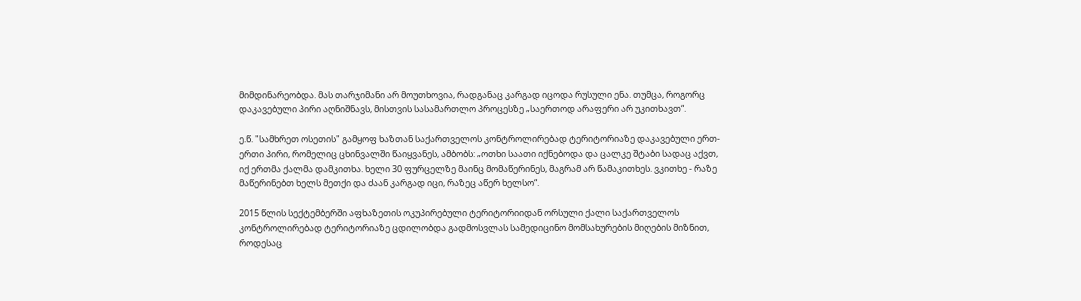მიმდინარეობდა. მას თარჯიმანი არ მოუთხოვია, რადგანაც კარგად იცოდა რუსული ენა. თუმცა, როგორც დაკავებული პირი აღნიშნავს, მისთვის სასამართლო პროცესზე „საერთოდ არაფერი არ უკითხავთ“.

ე.წ. "სამხრეთ ოსეთის" გამყოფ ხაზთან საქართველოს კონტროლირებად ტერიტორიაზე დაკავებული ერთ-ერთი პირი, რომელიც ცხინვალში წაიყვანეს, ამბობს: „ოთხი საათი იქნებოდა და ცალკე შტაბი სადაც აქვთ, იქ ერთმა ქალმა დამკითხა. ხელი 30 ფურცელზე მაინც მომაწერინეს, მაგრამ არ წამაკითხეს. ვკითხე - რაზე მაწერინებთ ხელს მეთქი და ძაან კარგად იცი, რაზეც აწერ ხელსო“.

2015 წლის სექტემბერში აფხაზეთის ოკუპირებული ტერიტორიიდან ორსული ქალი საქართველოს კონტროლირებად ტერიტორიაზე ცდილობდა გადმოსვლას სამედიცინო მომსახურების მიღების მიზნით, როდესაც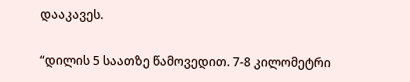დააკავეს.

“დილის 5 საათზე წამოვედით. 7-8 კილომეტრი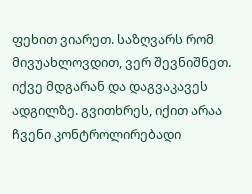ფეხით ვიარეთ. საზღვარს რომ მივუახლოვდით, ვერ შევნიშნეთ. იქვე მდგარან და დაგვაკავეს ადგილზე. გვითხრეს, იქით არაა ჩვენი კონტროლირებადი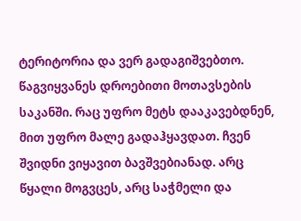ტერიტორია და ვერ გადაგიშვებთო. წაგვიყვანეს დროებითი მოთავსების საკანში. რაც უფრო მეტს დააკავებდნენ, მით უფრო მალე გადაჰყავდათ. ჩვენ შვიდნი ვიყავით ბავშვებიანად. არც წყალი მოგვცეს, არც საჭმელი და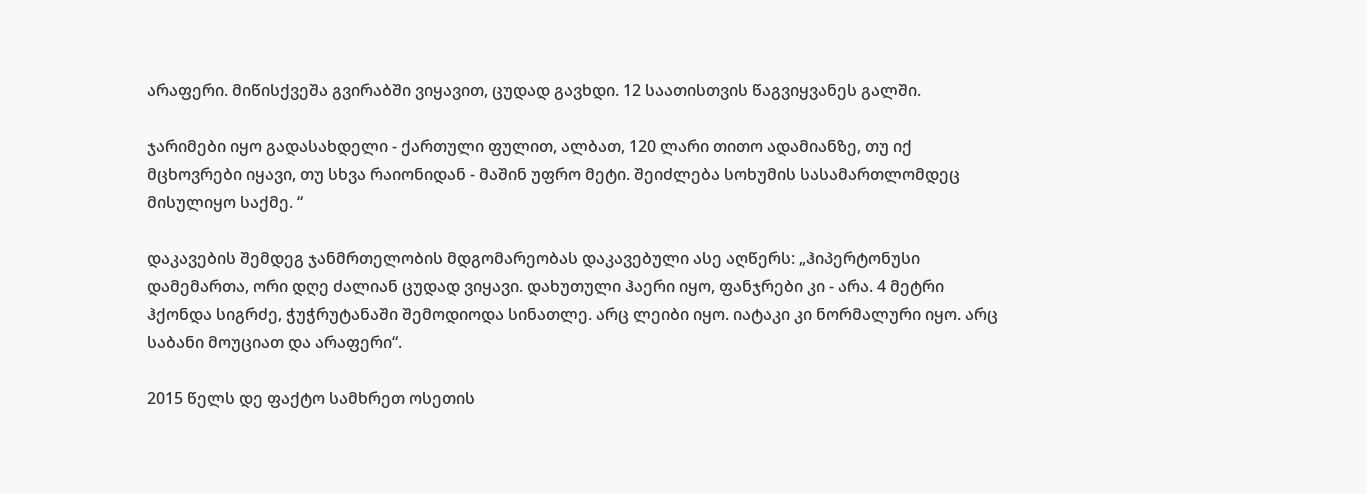არაფერი. მიწისქვეშა გვირაბში ვიყავით, ცუდად გავხდი. 12 საათისთვის წაგვიყვანეს გალში.

ჯარიმები იყო გადასახდელი - ქართული ფულით, ალბათ, 120 ლარი თითო ადამიანზე, თუ იქ მცხოვრები იყავი, თუ სხვა რაიონიდან - მაშინ უფრო მეტი. შეიძლება სოხუმის სასამართლომდეც მისულიყო საქმე. “

დაკავების შემდეგ ჯანმრთელობის მდგომარეობას დაკავებული ასე აღწერს: „ჰიპერტონუსი დამემართა, ორი დღე ძალიან ცუდად ვიყავი. დახუთული ჰაერი იყო, ფანჯრები კი - არა. 4 მეტრი ჰქონდა სიგრძე, ჭუჭრუტანაში შემოდიოდა სინათლე. არც ლეიბი იყო. იატაკი კი ნორმალური იყო. არც საბანი მოუციათ და არაფერი“.

2015 წელს დე ფაქტო სამხრეთ ოსეთის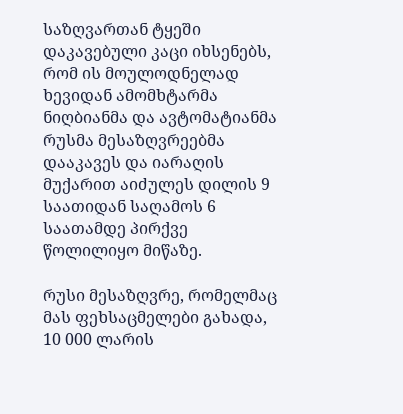საზღვართან ტყეში დაკავებული კაცი იხსენებს, რომ ის მოულოდნელად ხევიდან ამომხტარმა ნიღბიანმა და ავტომატიანმა რუსმა მესაზღვრეებმა დააკავეს და იარაღის მუქარით აიძულეს დილის 9 საათიდან საღამოს 6 საათამდე პირქვე წოლილიყო მიწაზე.

რუსი მესაზღვრე, რომელმაც მას ფეხსაცმელები გახადა, 10 000 ლარის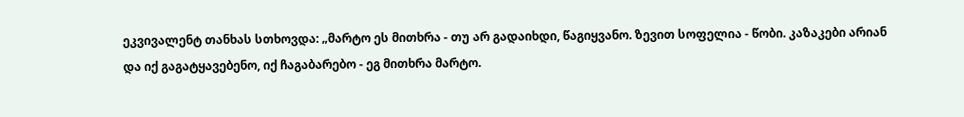ეკვივალენტ თანხას სთხოვდა: „მარტო ეს მითხრა - თუ არ გადაიხდი, წაგიყვანო. ზევით სოფელია - წობი. კაზაკები არიან და იქ გაგატყავებენო, იქ ჩაგაბარებო - ეგ მითხრა მარტო.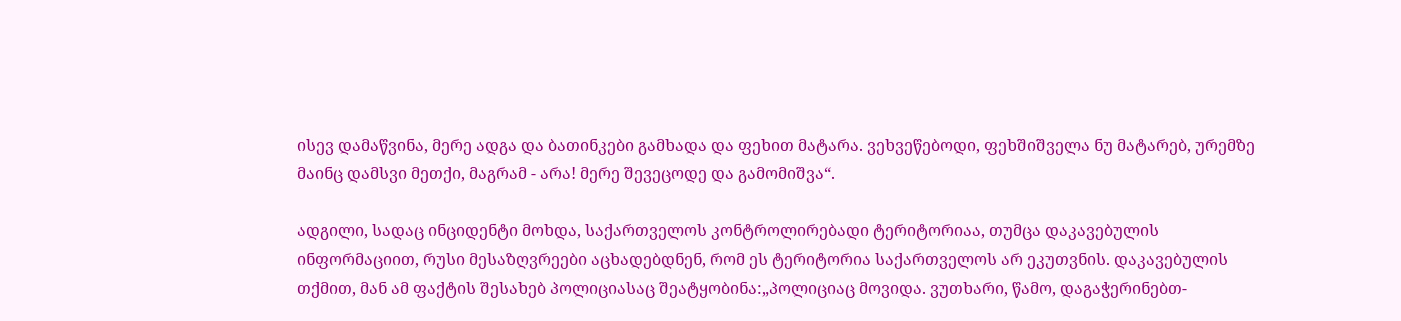ისევ დამაწვინა, მერე ადგა და ბათინკები გამხადა და ფეხით მატარა. ვეხვეწებოდი, ფეხშიშველა ნუ მატარებ, ურემზე მაინც დამსვი მეთქი, მაგრამ - არა! მერე შევეცოდე და გამომიშვა“.

ადგილი, სადაც ინციდენტი მოხდა, საქართველოს კონტროლირებადი ტერიტორიაა, თუმცა დაკავებულის ინფორმაციით, რუსი მესაზღვრეები აცხადებდნენ, რომ ეს ტერიტორია საქართველოს არ ეკუთვნის. დაკავებულის თქმით, მან ამ ფაქტის შესახებ პოლიციასაც შეატყობინა:„პოლიციაც მოვიდა. ვუთხარი, წამო, დაგაჭერინებთ-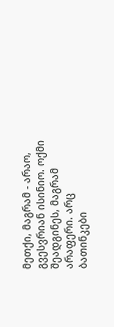მეთქი, მაგრამ - არაო, გვესვრიან ისინიო. ოქმი შეადგინეს, მაგრამ არაფერი. არც ბათინკები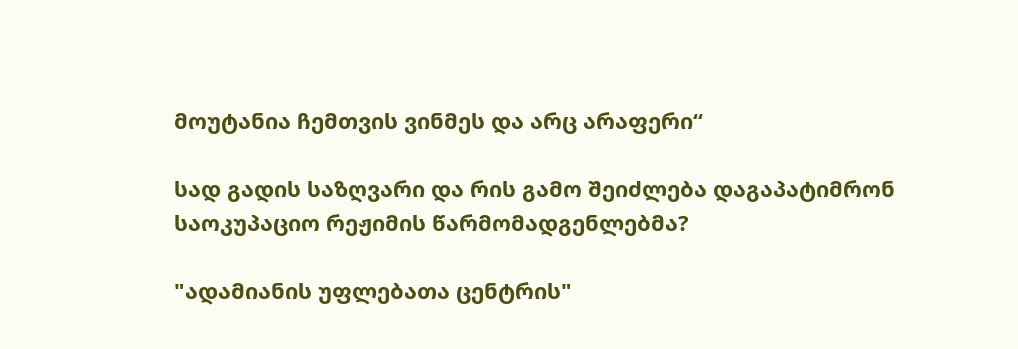მოუტანია ჩემთვის ვინმეს და არც არაფერი“

სად გადის საზღვარი და რის გამო შეიძლება დაგაპატიმრონ საოკუპაციო რეჟიმის წარმომადგენლებმა?

"ადამიანის უფლებათა ცენტრის"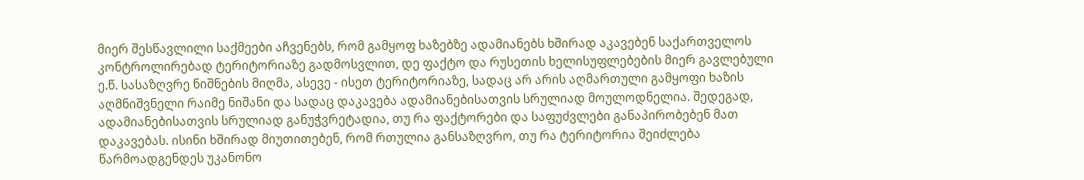მიერ შესწავლილი საქმეები აჩვენებს, რომ გამყოფ ხაზებზე ადამიანებს ხშირად აკავებენ საქართველოს კონტროლირებად ტერიტორიაზე გადმოსვლით, დე ფაქტო და რუსეთის ხელისუფლებების მიერ გავლებული ე.წ. სასაზღვრე ნიშნების მიღმა, ასევე - ისეთ ტერიტორიაზე, სადაც არ არის აღმართული გამყოფი ხაზის აღმნიშვნელი რაიმე ნიშანი და სადაც დაკავება ადამიანებისათვის სრულიად მოულოდნელია. შედეგად, ადამიანებისათვის სრულიად განუჭვრეტადია, თუ რა ფაქტორები და საფუძვლები განაპირობებენ მათ დაკავებას. ისინი ხშირად მიუთითებენ, რომ რთულია განსაზღვრო, თუ რა ტერიტორია შეიძლება წარმოადგენდეს უკანონო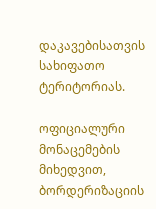დაკავებისათვის სახიფათო ტერიტორიას.

ოფიციალური მონაცემების მიხედვით, ბორდერიზაციის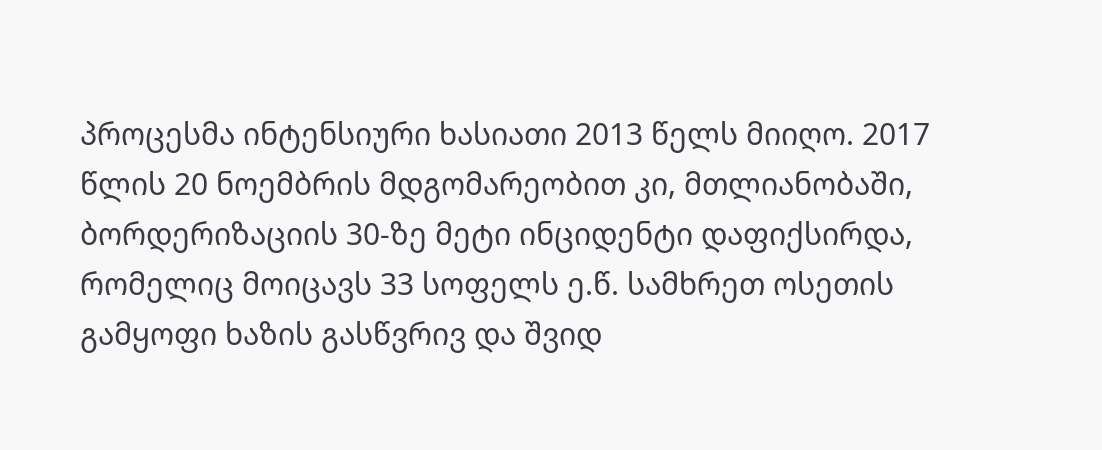პროცესმა ინტენსიური ხასიათი 2013 წელს მიიღო. 2017 წლის 20 ნოემბრის მდგომარეობით კი, მთლიანობაში, ბორდერიზაციის 30-ზე მეტი ინციდენტი დაფიქსირდა, რომელიც მოიცავს 33 სოფელს ე.წ. სამხრეთ ოსეთის გამყოფი ხაზის გასწვრივ და შვიდ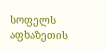სოფელს აფხაზეთის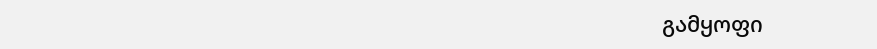გამყოფი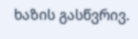ხაზის გასწვრივ.